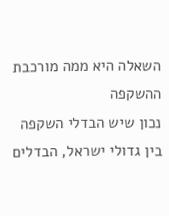השאלה היא ממה מורכבת ההשקפה
נכון שיש הבדלי השקפה בין גדולי ישראל, הבדלים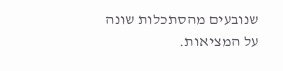שנובעים מהסתכלות שונה על המציאות.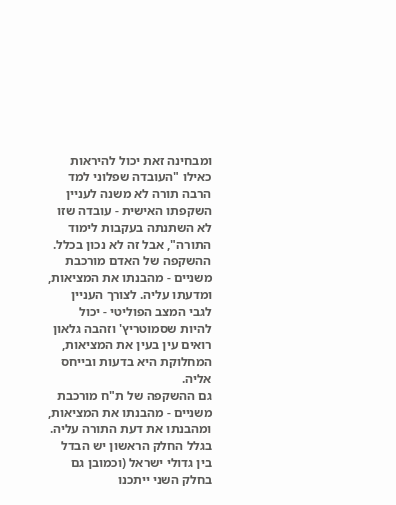ומבחינה זאת יכול להיראות כאילו "העובדה שפלוני למד הרבה תורה לא משנה לעניין השקפתו האישית - עובדה שזו לא השתנתה בעקבות לימוד התורה", אבל זה לא נכון בכלל.
ההשקפה של האדם מורכבת משניים - מהבנתו את המציאות, ומדעתו עליה. לצורך העניין לגבי המצב הפוליטי - יכול להיות שסמוטריץ' וזהבה גלאון רואים עין בעין את המציאות, המחלוקת היא בדעות ובייחס אליה.
גם ההשקפה של ת"ח מורכבת משניים - מהבנתו את המציאות, ומהבנתו את דעת התורה עליה. בגלל החלק הראשון יש הבדל בין גדולי ישראל (וכמובן גם בחלק השני ייתכנו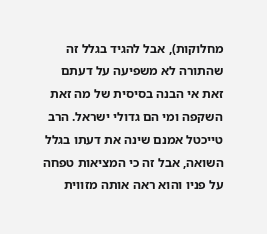מחלוקות), אבל להגיד בגלל זה שהתורה לא משפיעה על דעתם זאת אי הבנה בסיסית של מה זאת השקפה ומי הם גדולי ישראל. הרב טייכטל אמנם שינה את דעתו בגלל השואה, אבל זה כי המציאות טפחה על פניו והוא ראה אותה מזווית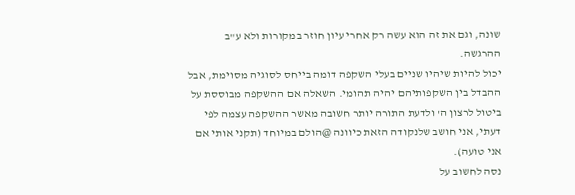שונה, וגם את זה הוא עשה רק אחרי עיון חוזר במקורות ולא ע"ב ההרגשה.
יכול להיות שיהיו שניים בעלי השקפה דומה בייחס לסוגיה מסוימת, אבל ההבדל בין השקפותיהם יהיה תהומי. השאלה אם ההשקפה מבוססת על ביטול לרצון ה' ולדעת התורה יותר חשובה מאשר ההשקפה עצמה לפי דעתי, אני חושב שלנקודה הזאת כיוונה @הולם במיוחד (תקני אותי אם אני טועה).
נסה לחשוב על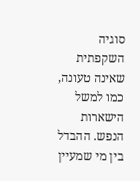סוגיה השקפתית שאינה טעונה, כמו למשל הישארות הנפש. ההבדל בין מי שמעיין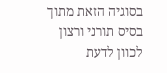בסוגיה הזאת מתוך בסיס תורני ורצון לכוון לדעת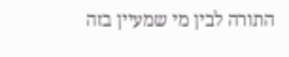התורה לבין מי שמעיין בזה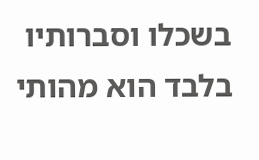בשכלו וסברותיו בלבד הוא מהותי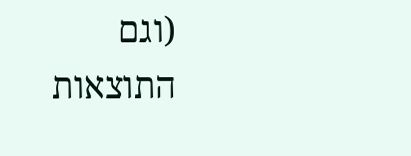(וגם התוצאות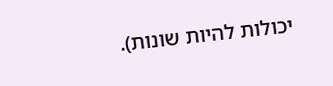יכולות להיות שונות).